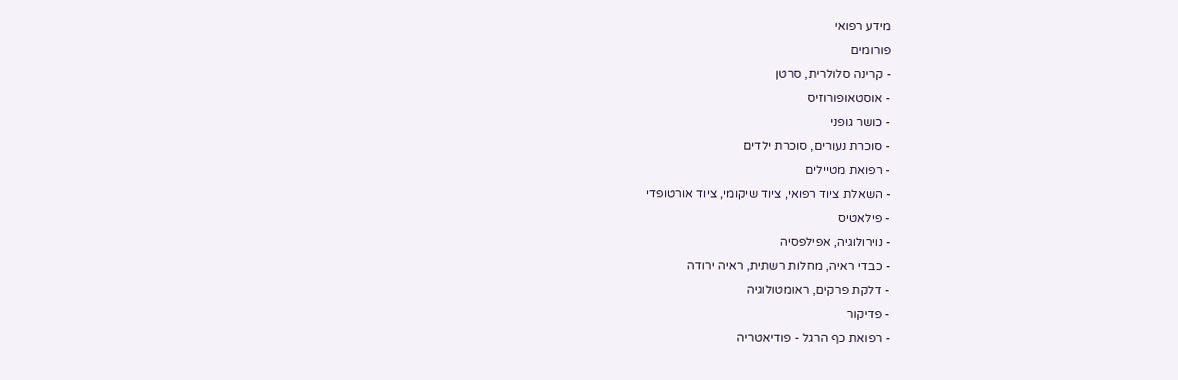מידע רפואי
פורומים
- קרינה סלולרית, סרטן
- אוסטאופורוזיס
- כושר גופני
- סוכרת נעורים, סוכרת ילדים
- רפואת מטיילים
- השאלת ציוד רפואי, ציוד שיקומי, ציוד אורטופדי
- פילאטיס
- נוירולוגיה, אפילפסיה
- כבדי ראיה, מחלות רשתית, ראיה ירודה
- דלקת פרקים, ראומטולוגיה
- פדיקור
- רפואת כף הרגל - פודיאטריה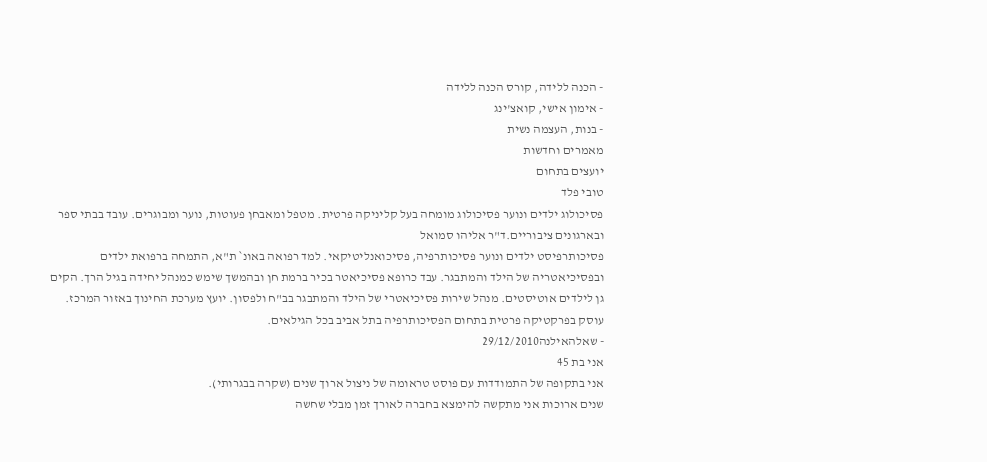- הכנה ללידה, קורס הכנה ללידה
- אימון אישי, קואצ'ינג
- בנות, העצמה נשית
מאמרים וחדשות
יועצים בתחום
טובי פלד
פסיכולוג ילדים ונוער פסיכולוג מומחה בעל קליניקה פרטית. מטפל ומאבחן פעוטות, נוער ומבוגרים. עובד בבתי ספר ובארגונים ציבוריים.ד"ר אליהו סמואל
פסיכותרפיסט ילדים ונוער פסיכותרפיה, פסיכואנליטיקאי. למד רפואה באונ` ת"א, התמחה ברפואת ילדים ובפסיכיאטריה של הילד והמתבגר. עבד כרופא פסיכיאטר בכיר ברמת חן ובהמשך שימש כמנהל יחידה בגיל הרך. הקים גן לילדים אוטיסטים. מנהל שירות פסיכיאטרי של הילד והמתבגר בב"ח ולפסון. יועץ מערכת החינוך באזור המרכז. עוסק בפרקטיקה פרטית בתחום הפסיכותרפיה בתל אביב בכל הגילאים.
- שאלהאילנה29/12/2010
אני בת 45
אני בתקופה של התמודדות עם פוסט טראומה של ניצול ארוך שנים (שקרה בבגרותי).
שנים ארוכות אני מתקשה להימצא בחברה לאורך זמן מבלי שחשה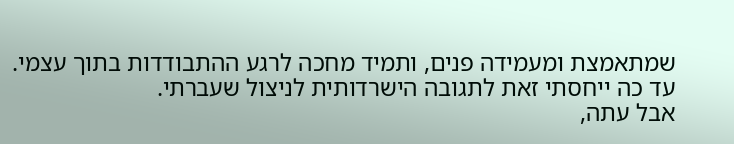שמתאמצת ומעמידה פנים, ותמיד מחכה לרגע ההתבודדות בתוך עצמי. עד כה ייחסתי זאת לתגובה הישרדותית לניצול שעברתי.
אבל עתה,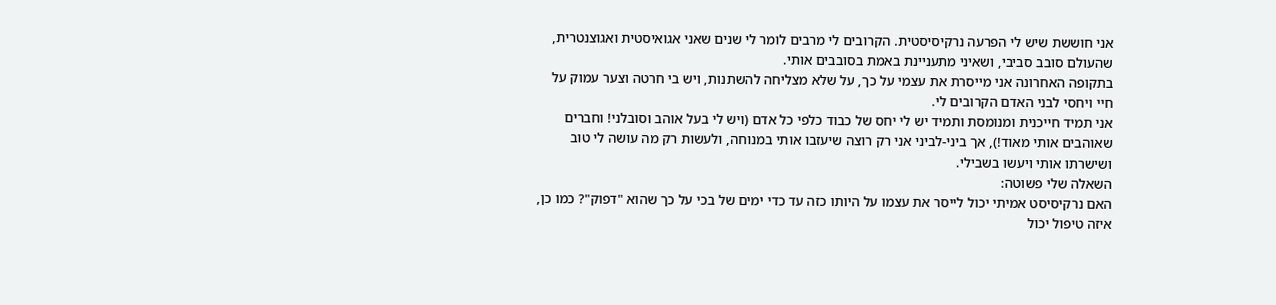אני חוששת שיש לי הפרעה נרקיסיסטית. הקרובים לי מרבים לומר לי שנים שאני אגואיסטית ואגוצנטרית, שהעולם סובב סביבי, ושאיני מתעניינת באמת בסובבים אותי.
בתקופה האחרונה אני מייסרת את עצמי על כך, על שלא מצליחה להשתנות, ויש בי חרטה וצער עמוק על חיי ויחסי לבני האדם הקרובים לי.
אני תמיד חייכנית ומנומסת ותמיד יש לי יחס של כבוד כלפי כל אדם (ויש לי בעל אוהב וסובלני! וחברים שאוהבים אותי מאוד!), אך ביני-לביני אני רק רוצה שיעזבו אותי במנוחה, ולעשות רק מה עושה לי טוב ושישרתו אותי ויעשו בשבילי.
השאלה שלי פשוטה:
האם נרקיסיסט אמיתי יכול לייסר את עצמו על היותו כזה עד כדי ימים של בכי על כך שהוא "דפוק"? כמו כן, איזה טיפול יכול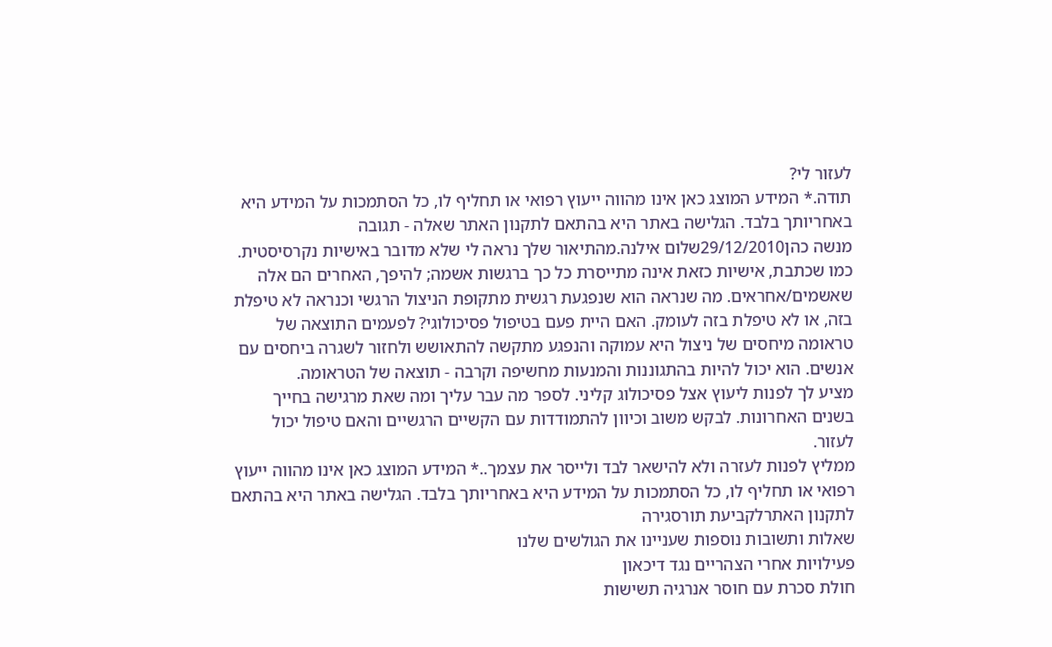לעזור לי?
תודה.* המידע המוצג כאן אינו מהווה ייעוץ רפואי או תחליף לו, כל הסתמכות על המידע היא באחריותך בלבד. הגלישה באתר היא בהתאם לתקנון האתר שאלה - תגובה
מנשה כהן29/12/2010שלום אילנה.מהתיאור שלך נראה לי שלא מדובר באישיות נקרסיסטית. כמו שכתבת, אישיות כזאת אינה מתייסרת כל כך ברגשות אשמה; להיפך, האחרים הם אלה שאשמים/אחראים. מה שנראה הוא שנפגעת רגשית מתקופת הניצול הרגשי וכנראה לא טיפלת בזה, או לא טיפלת בזה לעומק. האם היית פעם בטיפול פסיכולוגי? לפעמים התוצאה של טראומה מיחסים של ניצול היא עמוקה והנפגע מתקשה להתאושש ולחזור לשגרה ביחסים עם אנשים. הוא יכול להיות בהתגוננות והמנעות מחשיפה וקרבה - תוצאה של הטראומה.
מציע לך לפנות ליעוץ אצל פסיכולוג קליני. לספר מה עבר עליך ומה שאת מרגישה בחייך בשנים האחרונות. לבקש משוב וכיוון להתמודדות עם הקשיים הרגשיים והאם טיפול יכול לעזור.
ממליץ לפנות לעזרה ולא להישאר לבד ולייסר את עצמך..* המידע המוצג כאן אינו מהווה ייעוץ רפואי או תחליף לו, כל הסתמכות על המידע היא באחריותך בלבד. הגלישה באתר היא בהתאם לתקנון האתרלקביעת תורסגירה
שאלות ותשובות נוספות שעניינו את הגולשים שלנו
פעילויות אחרי הצהריים נגד דיכאון
חולת סכרת עם חוסר אנרגיה תשישות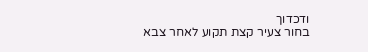ודכדוך
בחור צעיר קצת תקוע לאחר צבא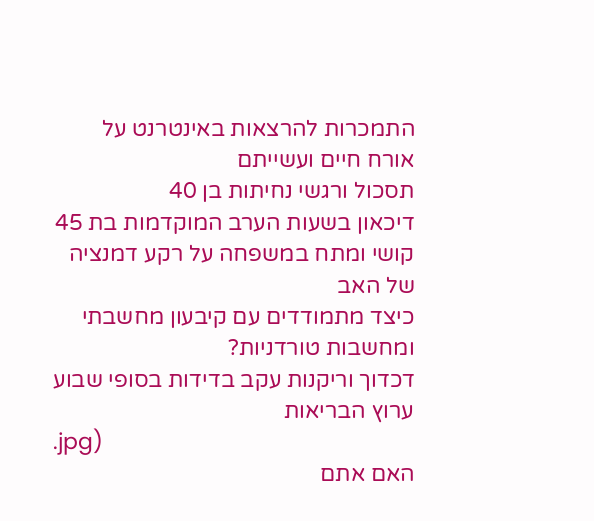התמכרות להרצאות באינטרנט על אורח חיים ועשייתם
תסכול ורגשי נחיתות בן 40
דיכאון בשעות הערב המוקדמות בת 45
קושי ומתח במשפחה על רקע דמנציה של האב
כיצד מתמודדים עם קיבעון מחשבתי ומחשבות טורדניות?
דכדוך וריקנות עקב בדידות בסופי שבוע
ערוץ הבריאות
.jpg)
האם אתם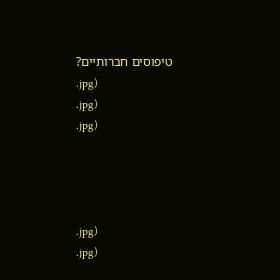טיפוסים חברותיים?
.jpg)
.jpg)
.jpg)




.jpg)
.jpg)